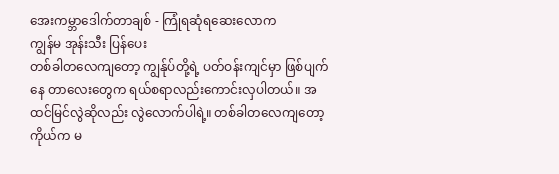အေးကမ္ဘာဒေါက်တာချစ် - ကြုံရဆုံရဆေးလောက
ကျွန်မ အုန်းသီး ပြန်ပေး
တစ်ခါတလေကျတော့ ကျွန်ုပ်တို့ရဲ့ ပတ်ဝန်းကျင်မှာ ဖြစ်ပျက်နေ တာလေးတွေက ရယ်စရာလည်းကောင်းလှပါတယ်။ အထင်မြင်လွဲဆိုလည်း လွဲလောက်ပါရဲ့။ တစ်ခါတလေကျတော့ ကိုယ်က မ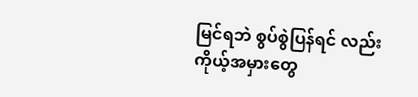မြင်ရဘဲ စွပ်စွဲပြန်ရင် လည်း ကိုယ့်အမှားတွေ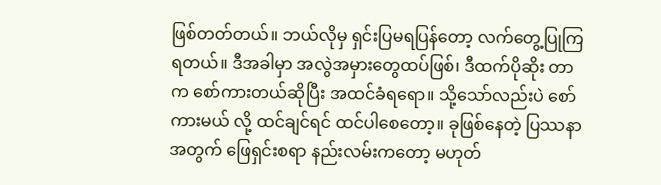ဖြစ်တတ်တယ်။ ဘယ်လိုမှ ရှင်းပြမရပြန်တော့ လက်တွေ့ပြုကြရတယ်။ ဒီအခါမှာ အလွဲအမှားတွေထပ်ဖြစ်၊ ဒီထက်ပိုဆိုး တာက စော်ကားတယ်ဆိုပြီး အထင်ခံရရော။ သို့သော်လည်းပဲ စော်ကားမယ် လို့ ထင်ချင်ရင် ထင်ပါစေတော့။ ခုဖြစ်နေတဲ့ ပြဿနာအတွက် ဖြေရှင်းစရာ နည်းလမ်းကတော့ မဟုတ်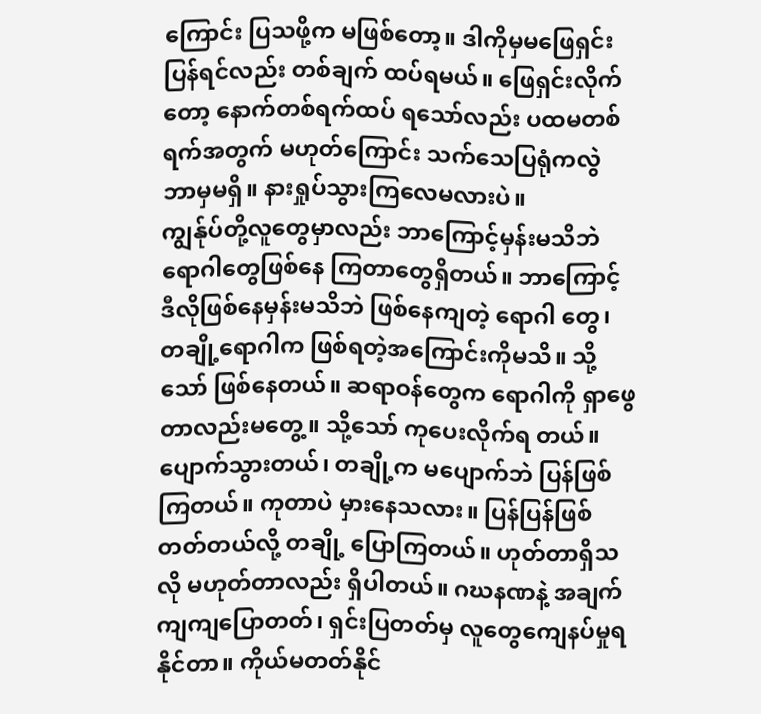ကြောင်း ပြသဖို့က မဖြစ်တော့။ ဒါကိုမှမဖြေရှင်း ပြန်ရင်လည်း တစ်ချက် ထပ်ရမယ်။ ဖြေရှင်းလိုက်တော့ နောက်တစ်ရက်ထပ် ရသော်လည်း ပထမတစ်ရက်အတွက် မဟုတ်ကြောင်း သက်သေပြရုံကလွဲ ဘာမှမရှိ။ နားရှုပ်သွားကြလေမလားပဲ။
ကျွန်ုပ်တို့လူတွေမှာလည်း ဘာကြောင့်မှန်းမသိဘဲ ရောဂါတွေဖြစ်နေ ကြတာတွေရှိတယ်။ ဘာကြောင့် ဒီလိုဖြစ်နေမှန်းမသိဘဲ ဖြစ်နေကျတဲ့ ရောဂါ တွေ၊ တချို့ရောဂါက ဖြစ်ရတဲ့အကြောင်းကိုမသိ။ သို့သော် ဖြစ်နေတယ်။ ဆရာဝန်တွေက ရောဂါကို ရှာဖွေတာလည်းမတွေ့။ သို့သော် ကုပေးလိုက်ရ တယ်။ ပျောက်သွားတယ်၊ တချို့က မပျောက်ဘဲ ပြန်ဖြစ်ကြတယ်။ ကုတာပဲ မှားနေသလား။ ပြန်ပြန်ဖြစ်တတ်တယ်လို့ တချို့ ပြောကြတယ်။ ဟုတ်တာရှိသလို မဟုတ်တာလည်း ရှိပါတယ်။ ဂဃနဏနဲ့ အချက်ကျကျပြောတတ်၊ ရှင်းပြတတ်မှ လူတွေကျေနပ်မှုရနိုင်တာ။ ကိုယ်မတတ်နိုင်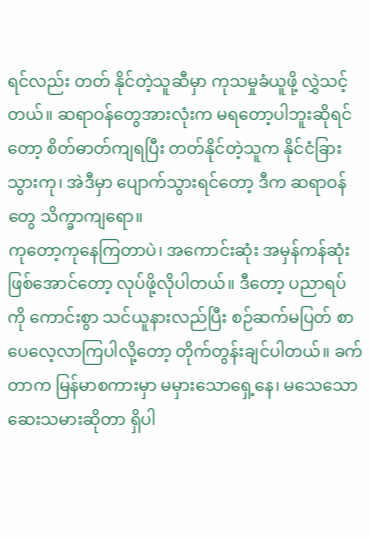ရင်လည်း တတ် နိုင်တဲ့သူဆီမှာ ကုသမှုခံယူဖို့ လွှဲသင့်တယ်။ ဆရာဝန်တွေအားလုံးက မရတော့ပါဘူးဆိုရင်တော့ စိတ်ဓာတ်ကျရပြီး တတ်နိုင်တဲ့သူက နိုင်ငံခြား သွားကု၊ အဲဒီမှာ ပျောက်သွားရင်တော့ ဒီက ဆရာဝန်တွေ သိက္ခာကျရော။
ကုတော့ကုနေကြတာပဲ၊ အကောင်းဆုံး အမှန်ကန်ဆုံးဖြစ်အောင်တော့ လုပ်ဖို့လိုပါတယ်။ ဒီတော့ ပညာရပ်ကို ကောင်းစွာ သင်ယူနားလည်ပြီး စဉ်ဆက်မပြတ် စာပေလေ့လာကြပါလို့တော့ တိုက်တွန်းချင်ပါတယ်။ ခက် တာက မြန်မာစကားမှာ မမှားသောရှေ့နေ၊ မသေသော ဆေးသမားဆိုတာ ရှိပါ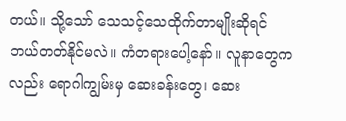တယ်။ သို့သော် သေသင့်သေထိုက်တာမျိုးဆိုရင် ဘယ်တတ်နိုင်မလဲ။ ကံတရားပေါ့နော်။ လူနာတွေကလည်း ရောဂါကျွမ်းမှ ဆေးခန်းတွေ၊ ဆေး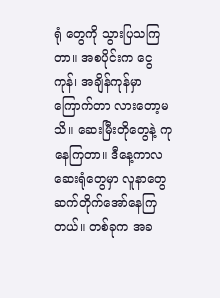ရုံ တွေကို သွားပြသကြတာ။ အစပိုင်းက ငွေကုန်၊ အချိန်ကုန်မှာကြောက်တာ လားတော့မသိ။ ဆေးမြီးတိုတွေနဲ့ ကုနေကြတာ။ ဒီနေ့ကာလ ဆေးရုံတွေမှာ လူနာတွေ ဆက်တိုက်အော်နေကြတယ်။ တစ်ခုက အခ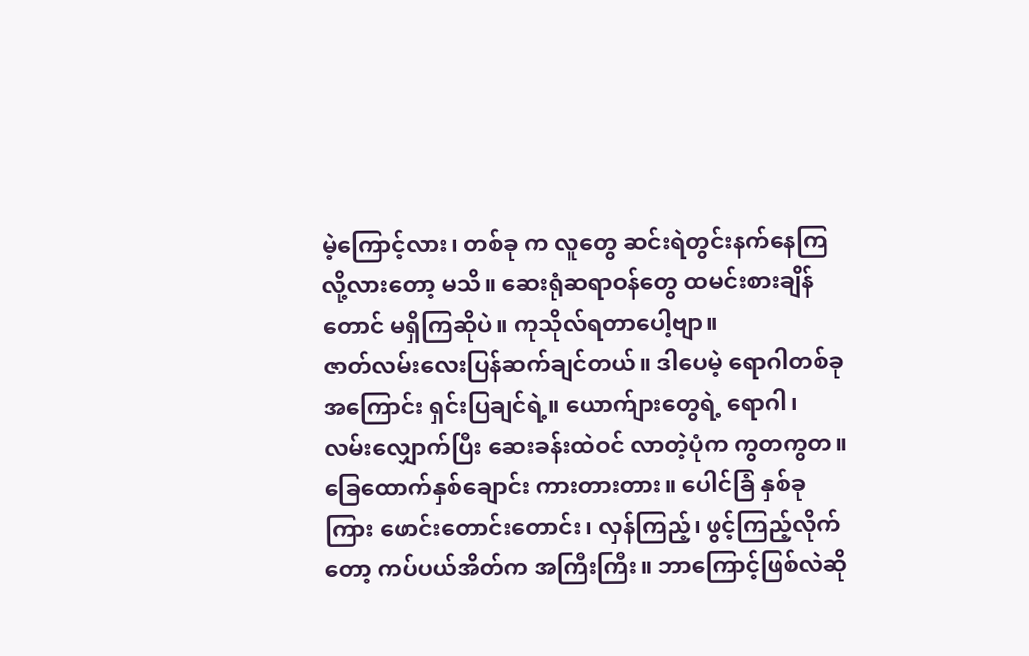မဲ့ကြောင့်လား၊ တစ်ခု က လူတွေ ဆင်းရဲတွင်းနက်နေကြလို့လားတော့ မသိ။ ဆေးရုံဆရာဝန်တွေ ထမင်းစားချိန်တောင် မရှိကြဆိုပဲ။ ကုသိုလ်ရတာပေါ့ဗျာ။
ဇာတ်လမ်းလေးပြန်ဆက်ချင်တယ်။ ဒါပေမဲ့ ရောဂါတစ်ခုအကြောင်း ရှင်းပြချင်ရဲ့။ ယောက်ျားတွေရဲ့ ရောဂါ၊ လမ်းလျှောက်ပြီး ဆေးခန်းထဲဝင် လာတဲ့ပုံက ကွတကွတ။ ခြေထောက်နှစ်ချောင်း ကားတားတား။ ပေါင်ခြံ နှစ်ခုကြား ဖောင်းတောင်းတောင်း၊ လှန်ကြည့်၊ ဖွင့်ကြည့်လိုက်တော့ ကပ်ပယ်အိတ်က အကြီးကြီး။ ဘာကြောင့်ဖြစ်လဲဆို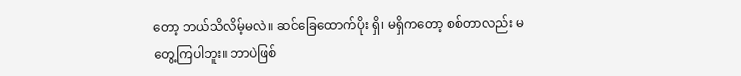တော့ ဘယ်သိလိမ့်မလဲ။ ဆင်ခြေထောက်ပိုး ရှိ၊ မရှိကတော့ စစ်တာလည်း မတွေ့ကြပါဘူး။ ဘာပဲဖြစ်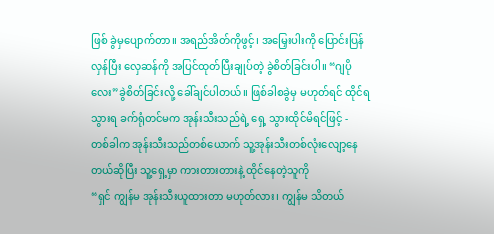ဖြစ် ခွဲမှပျောက်တာ။ အရည်အိတ်ကိုဖွင့်၊ အမြှေးပါးကို ပြောင်းပြန်လှန်ပြီး လှေဆန်ကို အပြင်ထုတ်ပြီးချုပ်တဲ့ ခွဲစိတ်ခြင်းပါ။ “ဂျပိုလေး”ခွဲစိတ်ခြင်းလို့ ခေါ်ချင်ပါတယ်။ ဖြစ်ခါစခွဲမှ မဟုတ်ရင် ထိုင်ရသွားရ ခက်ရုံတင်မက အုန်းသီးသည်ရဲ့ ရှေ့ သွားထိုင်မိရင်ဖြင့် -
တစ်ခါက အုန်းသီးသည်တစ်ယောက် သူ့အုန်းသီးတစ်လုံးလျော့နေ တယ်ဆိုပြီး သူ့ရှေ့မှာ ကားတားတားနဲ့ ထိုင်နေတဲ့သူကို
“ရှင် ကျွန်မ အုန်းသီးယူထားတာ မဟုတ်လား၊ ကျွန်မ သိတယ်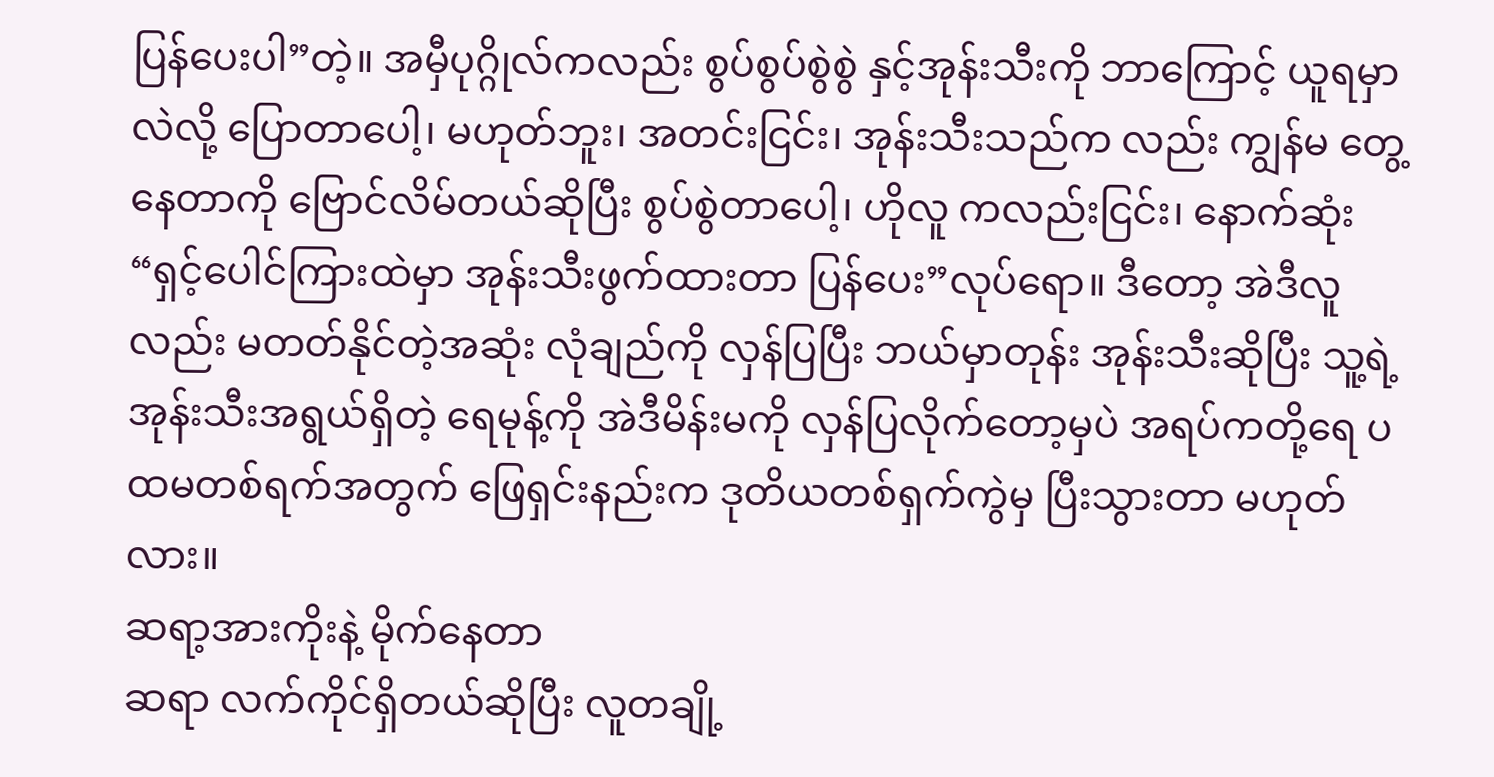ပြန်ပေးပါ”တဲ့။ အမှီပုဂ္ဂိုလ်ကလည်း စွပ်စွပ်စွဲစွဲ နှင့်အုန်းသီးကို ဘာကြောင့် ယူရမှာလဲလို့ ပြောတာပေါ့၊ မဟုတ်ဘူး၊ အတင်းငြင်း၊ အုန်းသီးသည်က လည်း ကျွန်မ တွေ့နေတာကို ဗြောင်လိမ်တယ်ဆိုပြီး စွပ်စွဲတာပေါ့၊ ဟိုလူ ကလည်းငြင်း၊ နောက်ဆုံး “ရှင့်ပေါင်ကြားထဲမှာ အုန်းသီးဖွက်ထားတာ ပြန်ပေး”လုပ်ရော။ ဒီတော့ အဲဒီလူလည်း မတတ်နိုင်တဲ့အဆုံး လုံချည်ကို လှန်ပြပြီး ဘယ်မှာတုန်း အုန်းသီးဆိုပြီး သူ့ရဲ့အုန်းသီးအရွယ်ရှိတဲ့ ရေမုန့်ကို အဲဒီမိန်းမကို လှန်ပြလိုက်တော့မှပဲ အရပ်ကတို့ရေ ပထမတစ်ရက်အတွက် ဖြေရှင်းနည်းက ဒုတိယတစ်ရှက်ကွဲမှ ပြီးသွားတာ မဟုတ်လား။
ဆရာ့အားကိုးနဲ့ မိုက်နေတာ
ဆရာ လက်ကိုင်ရှိတယ်ဆိုပြီး လူတချို့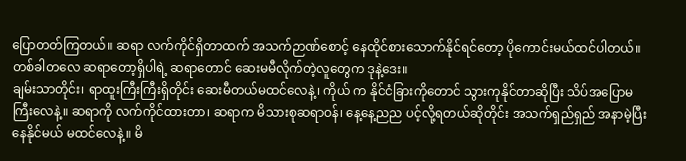ပြောတတ်ကြတယ်။ ဆရာ လက်ကိုင်ရှိတာထက် အသက်ဉာဏ်စောင့် နေထိုင်စားသောက်နိုင်ရင်တော့ ပိုကောင်းမယ်ထင်ပါတယ်။ တစ်ခါတလေ ဆရာတော့ရှိပါရဲ့ ဆရာတောင် ဆေးမမီလိုက်တဲ့လူတွေက ဒုနဲ့ဒေး။
ချမ်းသာတိုင်း၊ ရာထူးကြီးကြီးရှိတိုင်း ဆေးမီတယ်မထင်လေနဲ့၊ ကိုယ် က နိုင်ငံခြားကိုတောင် သွားကုနိုင်တာဆိုပြီး သိပ်အပြောမကြီးလေနဲ့။ ဆရာကို လက်ကိုင်ထားတာ၊ ဆရာက မိသားစုဆရာဝန်၊ နေ့နေ့ညည ပင့်လို့ရတယ်ဆိုတိုင်း အသက်ရှည်ရှည် အနာမဲ့ပြီး နေနိုင်မယ် မထင်လေနဲ့။ မိ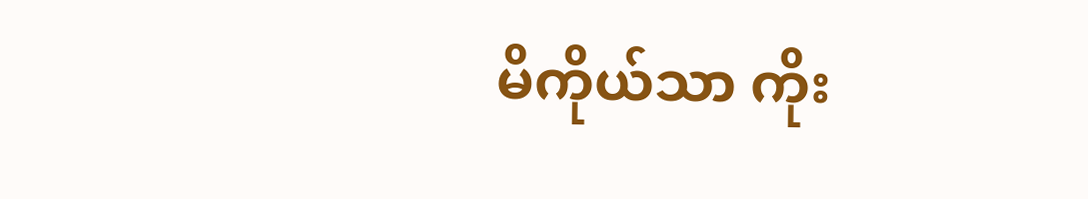မိကိုယ်သာ ကိုး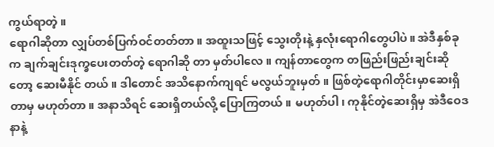ကွယ်ရာတဲ့။
ရောဂါဆိုတာ လျှပ်တစ်ပြက်ဝင်တတ်တာ။ အထူးသဖြင့် သွေးတိုးနဲ့ နှလုံးရောဂါတွေပါပဲ။ အဲဒီနှစ်ခုက ချက်ချင်းဒုက္ခပေးတတ်တဲ့ ရောဂါဆို တာ မှတ်ပါလေ။ ကျန်တာတွေက တဖြည်းဖြည်းချင်းဆိုတော့ ဆေးမီနိုင် တယ်။ ဒါတောင် အသိနောက်ကျရင် မလွယ်ဘူးမှတ်။ ဖြစ်တဲ့ရောဂါတိုင်းမှာဆေးရှိတာမှ မဟုတ်တာ။ အနာသိရင် ဆေးရှိတယ်လို့ ပြောကြတယ်။ မဟုတ်ပါ၊ ကုနိုင်တဲ့ဆေးရှိမှ အဲဒီဝေဒနာနဲ့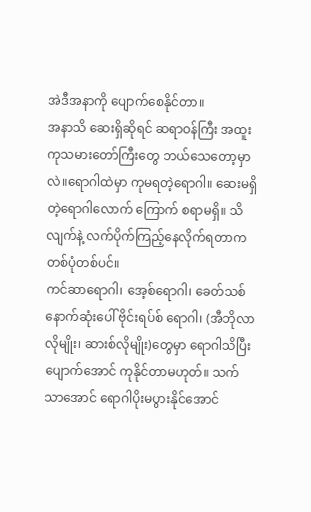အဲဒီအနာကို ပျောက်စေနိုင်တာ။
အနာသိ ဆေးရှိဆိုရင် ဆရာဝန်ကြီး အထူးကုသမားတော်ကြီးတွေ ဘယ်သေတော့မှာလဲ။ရောဂါထဲမှာ ကုမရတဲ့ရောဂါ။ ဆေးမရှိတဲ့ရောဂါလောက် ကြောက် စရာမရှိ။ သိလျက်နဲ့ လက်ပိုက်ကြည့်နေလိုက်ရတာက တစ်ပုံတစ်ပင်။
ကင်ဆာရောဂါ၊ အေ့စ်ရောဂါ၊ ခေတ်သစ်နောက်ဆုံးပေါ် ဗိုင်းရပ်စ် ရောဂါ၊ (အီဘိုလာလိုမျိုး၊ ဆားစ်လိုမျိုး)တွေမှာ ရောဂါသိပြီး ပျောက်အောင် ကုနိုင်တာမဟုတ်။ သက်သာအောင် ရောဂါပိုးမပွားနိုင်အောင်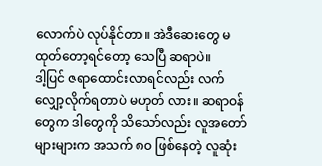လောက်ပဲ လုပ်နိုင်တာ။ အဲဒီဆေးတွေ မထုတ်တော့ရင်တော့ သေပြီ ဆရာပဲ။
ဒါ့ပြင် ဇရာထောင်းလာရင်လည်း လက်လျှော့လိုက်ရတာပဲ မဟုတ် လား။ ဆရာဝန်တွေက ဒါတွေကို သိသော်လည်း လူအတော်များများက အသက် ၈ဝ ဖြစ်နေတဲ့ လူဆုံး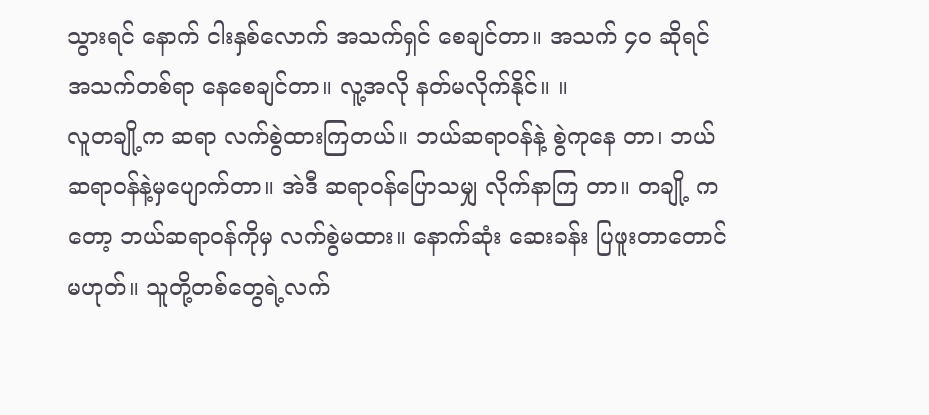သွားရင် နောက် ငါးနှစ်လောက် အသက်ရှင် စေချင်တာ။ အသက် ၄ဝ ဆိုရင် အသက်တစ်ရာ နေစေချင်တာ။ လူ့အလို နတ်မလိုက်နိုင်။ ။
လူတချို့က ဆရာ လက်စွဲထားကြတယ်။ ဘယ်ဆရာဝန်နဲ့ စွဲကုနေ တာ၊ ဘယ်ဆရာဝန်နဲ့မှပျောက်တာ။ အဲဒီ ဆရာဝန်ပြောသမျှ လိုက်နာကြ တာ။ တချို့ ကတော့ ဘယ်ဆရာဝန်ကိုမှ လက်စွဲမထား။ နောက်ဆုံး ဆေးခန်း ပြဖူးတာတောင်မဟုတ်။ သူတို့တစ်တွေရဲ့လက်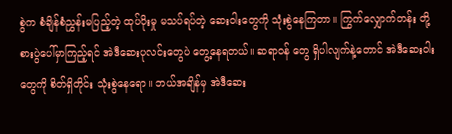စွဲက စံချိန်စံညွှန်းမပြည့်တဲ့ ထုပ်ပိုးမှု မသပ်ရပ်တဲ့ ဆေးဝါးတွေကို သုံးစွဲနေကြတာ။ ကြွက်လျှောက်တန်း တို့ စားပွဲပေါ်မှာကြည့်ရင် အဲဒီဆေးပုလင်းတွေပဲ တွေ့နေရတယ်။ ဆရာဝန် တွေ ရှိပါလျက်နဲ့တောင် အဲဒီဆေးဝါးတွေကို စိတ်ရှိတိုင်း သုံးစွဲနေရော။ ဘယ်အချိန်မှ အဲဒီဆေး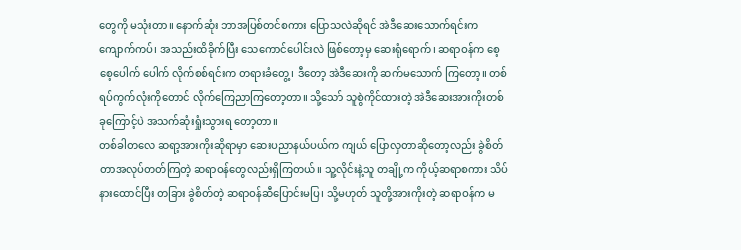တွေကို မသုံးတာ။ နောက်ဆုံး ဘာအပြစ်တင်စကား ပြောသလဲဆိုရင် အဲဒီဆေးသောက်ရင်းက ကျောက်ကပ်၊ အသည်းထိခိုက်ပြီး သေကောင်ပေါင်းလဲ ဖြစ်တော့မှ ဆေးရုံရောက်၊ ဆရာဝန်က စေ့စေ့ပေါက် ပေါက် လိုက်စစ်ရင်းက တရားခံတွေ့၊ ဒီတော့ အဲဒီဆေးကို ဆက်မသောက် ကြတော့။ တစ်ရပ်ကွက်လုံးကိုတောင် လိုက်ကြေညာကြတော့တာ။ သို့သော် သူစွဲကိုင်ထားတဲ့ အဲဒီဆေးအားကိုးတစ်ခုကြောင့်ပဲ အသက်ဆုံးရှုံးသွားရ တော့တာ။
တစ်ခါတလေ ဆရာ့အားကိုးဆိုရာမှာ ဆေးပညာနယ်ပယ်က ကျယ် ပြောလှတာဆိုတော့လည်း ခွဲစိတ်တာအလုပ်တတ်ကြတဲ့ ဆရာဝန်တွေလည်းရှိကြတယ်။ သူ့လိုင်းနဲ့သူ တချို့က ကိုယ့်ဆရာစကား သိပ်နားထောင်ပြီး တခြား ခွဲစိတ်တဲ့ ဆရာဝန်ဆီပြောင်းမပြ၊ သို့မဟုတ် သူတို့အားကိုးတဲ့ ဆရာဝန်က မ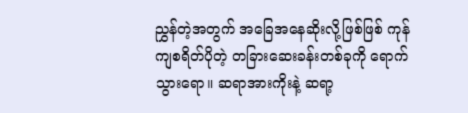ညွှန်တဲ့အတွက် အခြေအနေဆိုးလို့ဖြစ်ဖြစ် ကုန်ကျစရိတ်ပိုတဲ့ တခြားဆေးခန်းတစ်ခုကို ရောက်သွားရော။ ဆရာအားကိုးနဲ့ ဆရာ့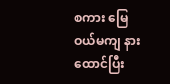စကား မြေဝယ်မကျ နားထောင်ပြီး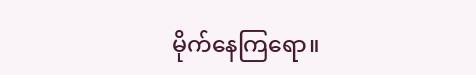မိုက်နေကြရော။